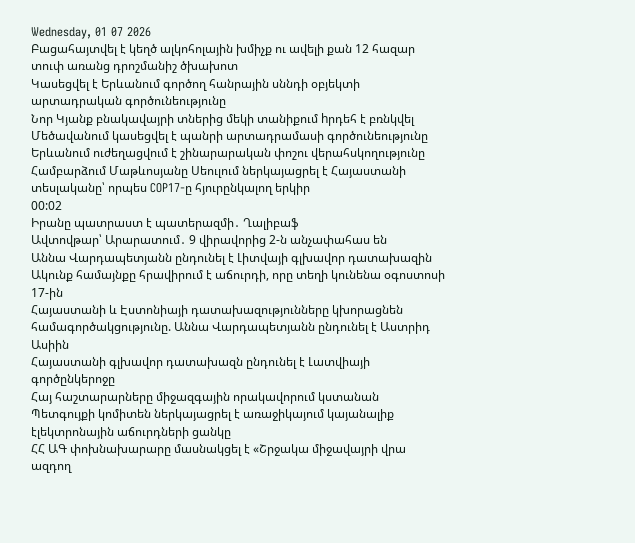Wednesday, 01 07 2026
Բացահայտվել է կեղծ ալկոհոլային խմիչք ու ավելի քան 12 հազար տուփ առանց դրոշմանիշ ծխախոտ
Կասեցվել է Երևանում գործող հանրային սննդի օբյեկտի արտադրական գործունեությունը
Նոր Կյանք բնակավայրի տներից մեկի տանիքում hրդեհ է բռնկվել
Մեծավանում կասեցվել է պանրի արտադրամասի գործունեությունը
Երևանում ուժեղացվում է շինարարական փոշու վերահսկողությունը
Համբարձում Մաթևոսյանը Սեուլում ներկայացրել է Հայաստանի տեսլականը՝ որպես COP17-ը հյուրընկալող երկիր
00:02
Իրանը պատրաստ է պատերազմի․ Ղալիբաֆ
Ավտովթար՝ Արարատում․ 9 վիրավորից 2-ն անչափահաս են
Աննա Վարդապետյանն ընդունել է Լիտվայի գլխավոր դատախազին
Ակունք համայնքը հրավիրում է աճուրդի, որը տեղի կունենա օգոստոսի 17-ին
Հայաստանի և Էստոնիայի դատախազությունները կխորացնեն համագործակցությունը. Աննա Վարդապետյանն ընդունել է Աստրիդ Ասիին
Հայաստանի գլխավոր դատախազն ընդունել է Լատվիայի գործընկերոջը
Հայ հաշտարարները միջազգային որակավորում կստանան
Պետգույքի կոմիտեն ներկայացրել է առաջիկայում կայանալիք էլեկտրոնային աճուրդների ցանկը
ՀՀ ԱԳ փոխնախարարը մասնակցել է «Շրջակա միջավայրի վրա ազդող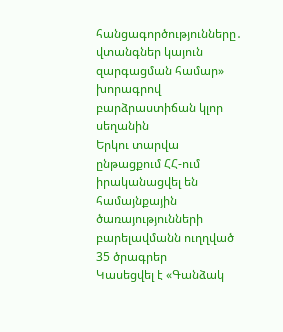հանցագործությունները․ վտանգներ կայուն զարգացման համար» խորագրով բարձրաստիճան կլոր սեղանին
Երկու տարվա ընթացքում ՀՀ-ում իրականացվել են համայնքային ծառայությունների բարելավմանն ուղղված 35 ծրագրեր
Կասեցվել է «Գանձակ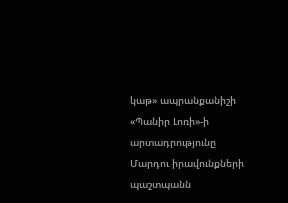կաթ» ապրանքանիշի «Պանիր Լոռի»-ի արտադրությունը
Մարդու իրավունքների պաշտպանն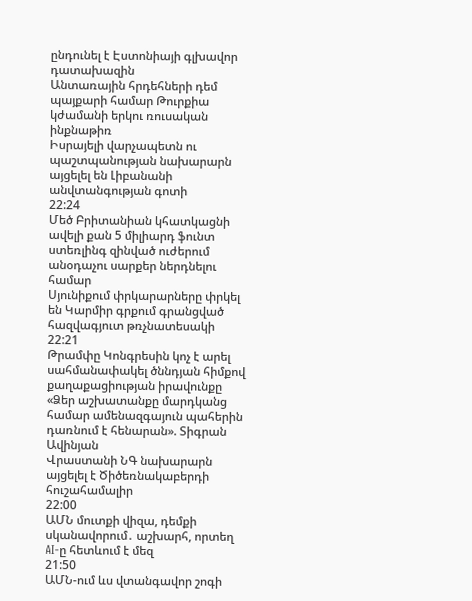ընդունել է Էստոնիայի գլխավոր դատախազին
Անտառային հրդեհների դեմ պայքարի համար Թուրքիա կժամանի երկու ռուսական ինքնաթիռ
Իսրայելի վարչապետն ու պաշտպանության նախարարն այցելել են Լիբանանի անվտանգության գոտի
22:24
Մեծ Բրիտանիան կհատկացնի ավելի քան 5 միլիարդ ֆունտ ստեռլինգ զինված ուժերում անօդաչու սարքեր ներդնելու համար
Սյունիքում փրկարարները փրկել են Կարմիր գրքում գրանցված հազվագյուտ թռչնատեսակի
22:21
Թրամփը Կոնգրեսին կոչ է արել սահմանափակել ծննդյան հիմքով քաղաքացիության իրավունքը
«Ձեր աշխատանքը մարդկանց համար ամենազգայուն պահերին դառնում է հենարան». Տիգրան Ավինյան
Վրաստանի ՆԳ նախարարն այցելել է Ծիծեռնակաբերդի հուշահամալիր
22:00
ԱՄՆ մուտքի վիզա, դեմքի սկանավորում․ աշխարհ, որտեղ AI-ը հետևում է մեզ
21:50
ԱՄՆ-ում ևս վտանգավոր շոգի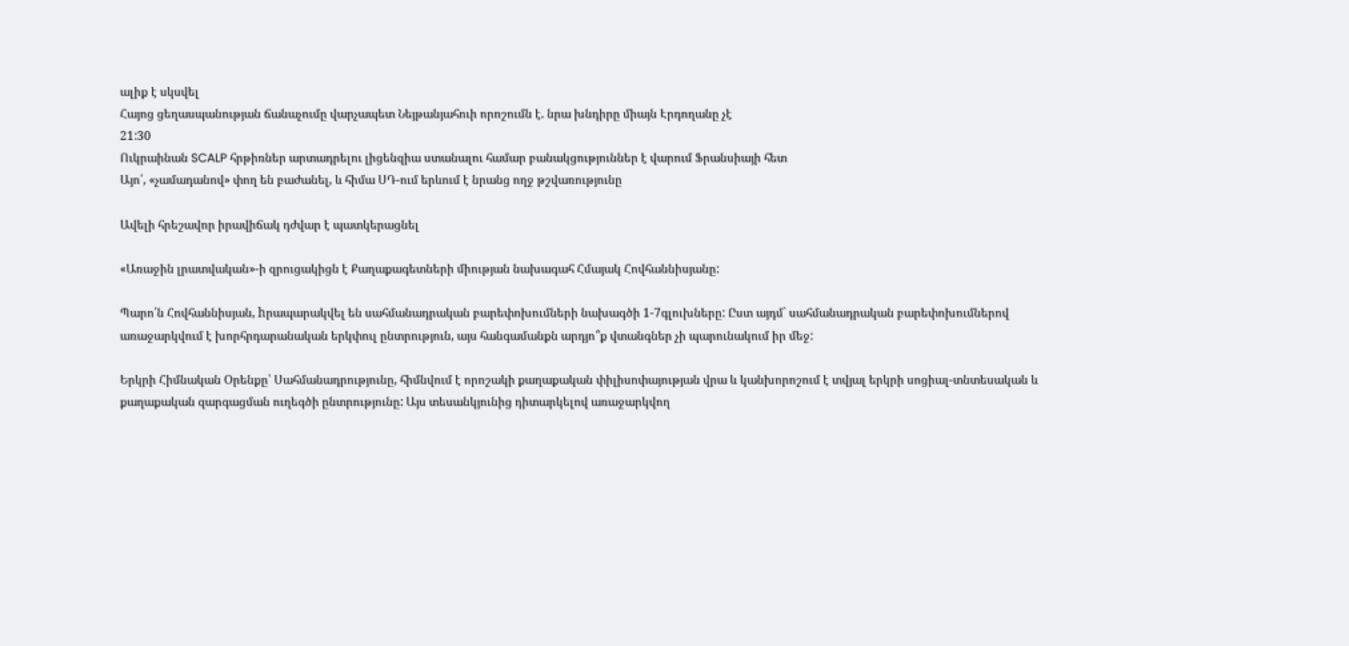ալիք է սկսվել
Հայոց ցեղասպանության ճանաչումը վարչապետ Նեյթանյահուի որոշումն է. նրա խնդիրը միայն Էրդողանը չէ
21:30
Ուկրաինան SCALP հրթիռներ արտադրելու լիցենզիա ստանալու համար բանակցություններ է վարում Ֆրանսիայի հետ
Այո՛, «չամադանով» փող են բաժանել, և հիմա ՍԴ-ում երևում է նրանց ողջ թշվառությունը

Ավելի հրեշավոր իրավիճակ դժվար է պատկերացնել

«Առաջին լրատվական»-ի զրուցակիցն է Քաղաքագետների միության նախագահ Հմայակ Հովհաննիսյանը:

Պարո՛ն Հովհաննիսյան, hրապարակվել են սահմանադրական բարեփոխումների նախագծի 1-7գլուխները: Ըստ այդմ` սահմանադրական բարեփոխումներով առաջարկվում է խորհրդարանական երկփուլ ընտրություն, այս հանգամանքն արդյո՞ք վտանգներ չի պարունակում իր մեջ:

Երկրի Հիմնական Օրենքը՝ Սահմանադրությունը, հիմնվում է որոշակի քաղաքական փիլիսոփայության վրա և կանխորոշում է տվյալ երկրի սոցիալ-տնտեսական և քաղաքական զարգացման ուղեգծի ընտրությունը: Այս տեսանկյունից դիտարկելով առաջարկվող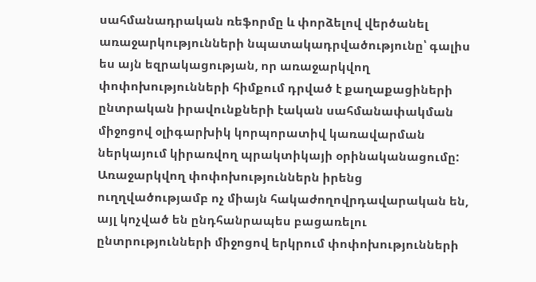սահմանադրական ռեֆորմը և փորձելով վերծանել առաջարկությունների նպատակադրվածությունը՝ գալիս ես այն եզրակացության, որ առաջարկվող փոփոխությունների հիմքում դրված է քաղաքացիների ընտրական իրավունքների էական սահմանափակման միջոցով օլիգարխիկ կորպորատիվ կառավարման ներկայում կիրառվող պրակտիկայի օրինականացումը: Առաջարկվող փոփոխություններն իրենց ուղղվածությամբ ոչ միայն հակաժողովրդավարական են, այլ կոչված են ընդհանրապես բացառելու ընտրությունների միջոցով երկրում փոփոխությունների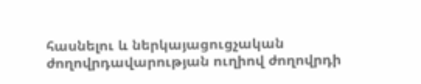հասնելու և ներկայացուցչական ժողովրդավարության ուղիով ժողովրդի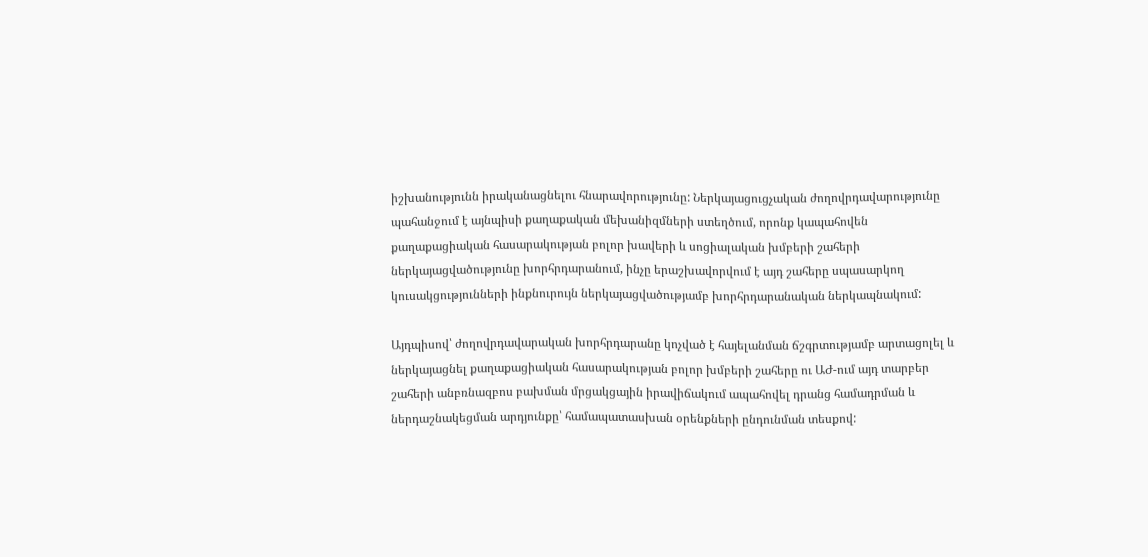իշխանությունն իրականացնելու հնարավորությունը: Ներկայացուցչական ժողովրդավարությունը պահանջում է այնպիսի քաղաքական մեխանիզմների ստեղծում, որոնք կապահովեն քաղաքացիական հասարակության բոլոր խավերի և սոցիալական խմբերի շահերի ներկայացվածությունը խորհրդարանում, ինչը երաշխավորվում է այդ շահերը սպասարկող կուսակցությունների ինքնուրույն ներկայացվածությամբ խորհրդարանական ներկապնակում:

Այդպիսով՝ ժողովրդավարական խորհրդարանը կոչված է հայելանման ճշգրտությամբ արտացոլել և ներկայացնել քաղաքացիական հասարակության բոլոր խմբերի շահերը ու ԱԺ-ում այդ տարբեր շահերի անբռնազբոս բախման մրցակցային իրավիճակում ապահովել դրանց համադրման և ներդաշնակեցման արդյունքը՝ համապատասխան օրենքների ընդունման տեսքով: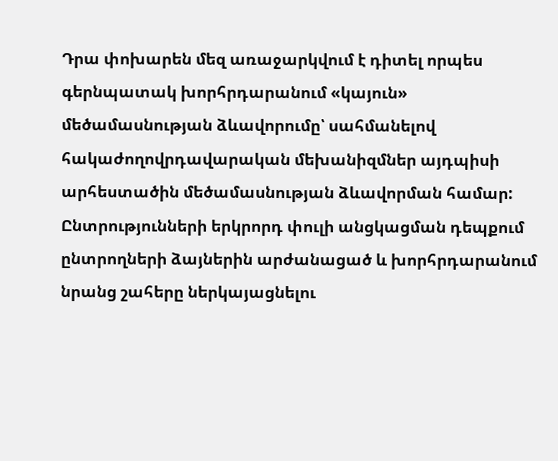Դրա փոխարեն մեզ առաջարկվում է դիտել որպես գերնպատակ խորհրդարանում «կայուն» մեծամասնության ձևավորումը՝ սահմանելով հակաժողովրդավարական մեխանիզմներ այդպիսի արհեստածին մեծամասնության ձևավորման համար: Ընտրությունների երկրորդ փուլի անցկացման դեպքում ընտրողների ձայներին արժանացած և խորհրդարանում նրանց շահերը ներկայացնելու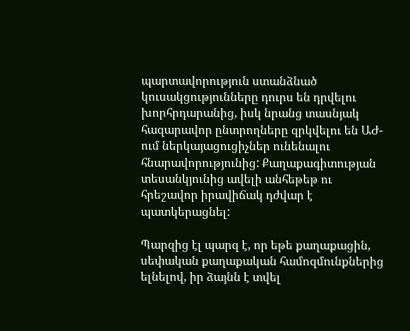պարտավորություն ստանձնած կուսակցությունները դուրս են դրվելու խորհրդարանից, իսկ նրանց տասնյակ հազարավոր ընտրողները զրկվելու են ԱԺ-ում ներկայացուցիչներ ունենալու հնարավորությունից: Քաղաքագիտության տեսանկյունից ավելի անհեթեթ ու հրեշավոր իրավիճակ դժվար է պատկերացնել:

Պարզից էլ պարզ է, որ եթե քաղաքացին, սեփական քաղաքական համոզմունքներից ելնելով, իր ձայնն է տվել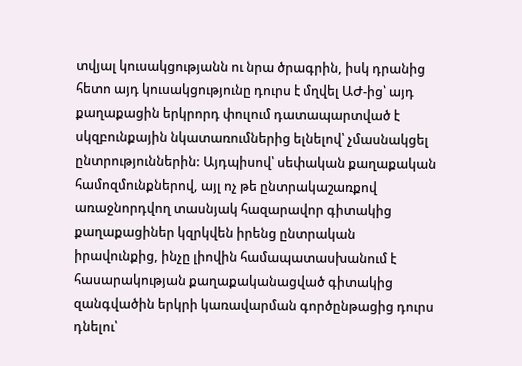տվյալ կուսակցությանն ու նրա ծրագրին, իսկ դրանից հետո այդ կուսակցությունը դուրս է մղվել ԱԺ-ից՝ այդ քաղաքացին երկրորդ փուլում դատապարտված է սկզբունքային նկատառումներից ելնելով՝ չմասնակցել ընտրություններին: Այդպիսով՝ սեփական քաղաքական համոզմունքներով, այլ ոչ թե ընտրակաշառքով առաջնորդվող տասնյակ հազարավոր գիտակից քաղաքացիներ կզրկվեն իրենց ընտրական իրավունքից, ինչը լիովին համապատասխանում է հասարակության քաղաքականացված գիտակից զանգվածին երկրի կառավարման գործընթացից դուրս դնելու՝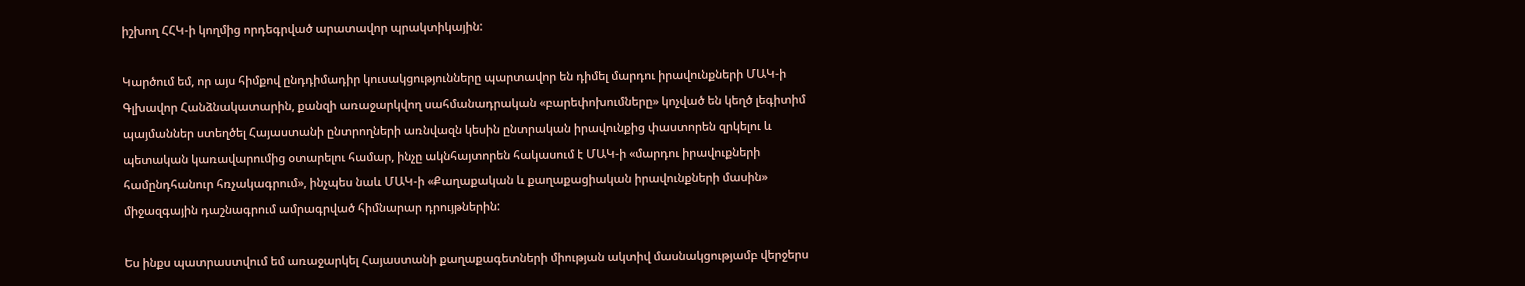իշխող ՀՀԿ-ի կողմից որդեգրված արատավոր պրակտիկային:

Կարծում եմ, որ այս հիմքով ընդդիմադիր կուսակցությունները պարտավոր են դիմել մարդու իրավունքների ՄԱԿ-ի Գլխավոր Հանձնակատարին, քանզի առաջարկվող սահմանադրական «բարեփոխումները» կոչված են կեղծ լեգիտիմ պայմաններ ստեղծել Հայաստանի ընտրողների առնվազն կեսին ընտրական իրավունքից փաստորեն զրկելու և պետական կառավարումից օտարելու համար, ինչը ակնհայտորեն հակասում է ՄԱԿ-ի «մարդու իրավուքների համընդհանուր հռչակագրում», ինչպես նաև ՄԱԿ-ի «Քաղաքական և քաղաքացիական իրավունքների մասին» միջազգային դաշնագրում ամրագրված հիմնարար դրույթներին:

Ես ինքս պատրաստվում եմ առաջարկել Հայաստանի քաղաքագետների միության ակտիվ մասնակցությամբ վերջերս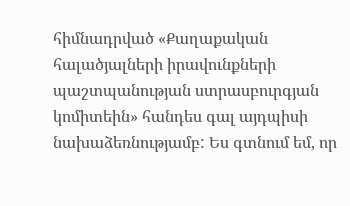հիմնադրված «Քաղաքական հալածյալների իրավունքների պաշտպանության ստրասբուրգյան կոմիտեին» հանդես գալ այդպիսի նախաձեռնությամբ: Ես գտնում եմ, որ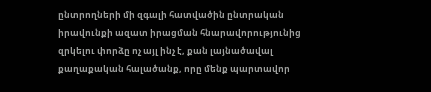ընտրողների մի զգալի հատվածին ընտրական իրավունքի ազատ իրացման հնարավորությունից զրկելու փորձը ոչ այլ ինչ է, քան լայնածավալ քաղաքական հալածանք, որը մենք պարտավոր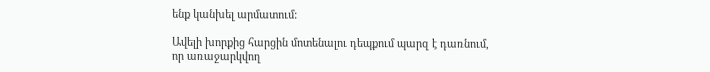ենք կանխել արմատում:

Ավելի խորքից հարցին մոտենալու դեպքում պարզ է դառնում, որ առաջարկվող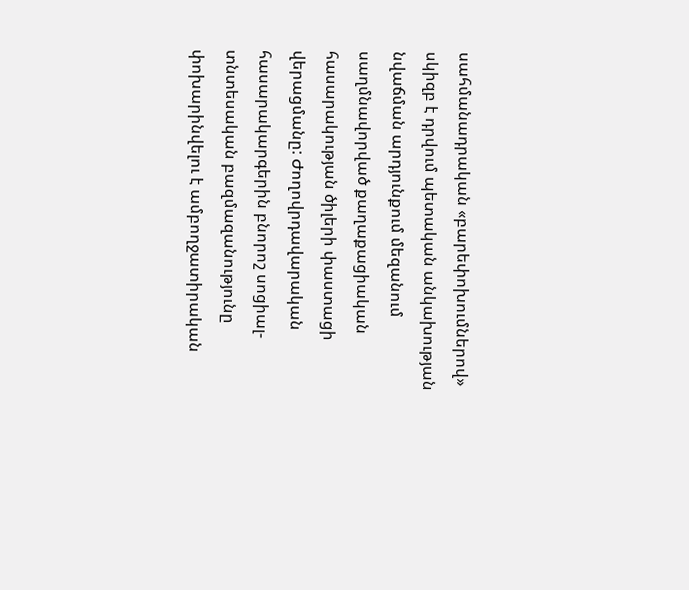սահմանադրական «բարեփոխումներով» սկիզբ է դրվում պետական անկախության նվաճման արդյունքում մեզանում սաղմնավորված քաղաքացիական հասարակության ծիլերի փաստացի վերացմանը: Ժողովրդավարական հասարակարգերին բնորոշ սոցիալ-տնտեսական բազմազանությունը փոխարինվելու է ամբողջատիրական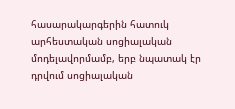հասարակարգերին հատուկ արհեստական սոցիալական մոդելավորմամբ, երբ նպատակ էր դրվում սոցիալական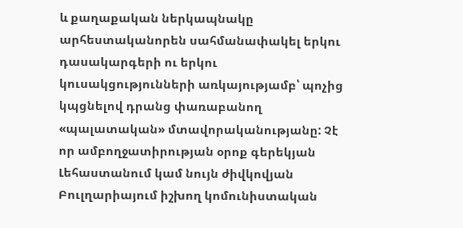և քաղաքական ներկապնակը արհեստականորեն սահմանափակել երկու դասակարգերի ու երկու կուսակցությունների առկայությամբ՝ պոչից կպցնելով դրանց փառաբանող «պալատական» մտավորականությանը: Չէ որ ամբողջատիրության օրոք գերեկյան Լեհաստանում կամ նույն ժիվկովյան Բուլղարիայում իշխող կոմունիստական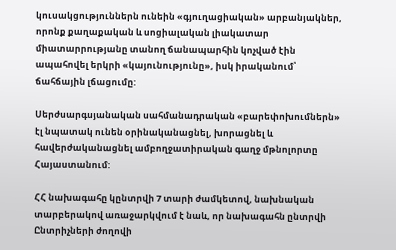կուսակցություններն ունեին «գյուղացիական» արբանյակներ, որոնք քաղաքական և սոցիալական լիակատար միատարրությանը տանող ճանապարհին կոչված էին ապահովել երկրի «կայունությունը», իսկ իրականում՝ ճահճային լճացումը:

Սերժսարգսյանական սահմանադրական «բարեփոխումներն» էլ նպատակ ունեն օրինականացնել, խորացնել և հավերժականացնել ամբողջատիրական գաղջ մթնոլորտը Հայաստանում:

ՀՀ նախագահը կընտրվի 7 տարի ժամկետով, նախնական տարբերակով առաջարկվում է նաև, որ նախագահն ընտրվի Ընտրիչների ժողովի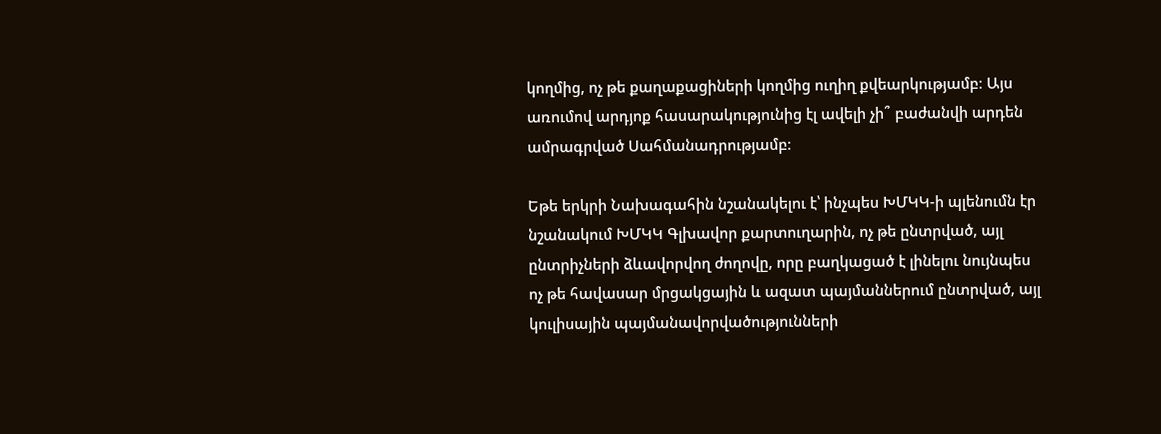կողմից, ոչ թե քաղաքացիների կողմից ուղիղ քվեարկությամբ։ Այս առումով արդյոք հասարակությունից էլ ավելի չի՞ բաժանվի արդեն ամրագրված Սահմանադրությամբ։

Եթե երկրի Նախագահին նշանակելու է՝ ինչպես ԽՄԿԿ-ի պլենումն էր նշանակում ԽՄԿԿ Գլխավոր քարտուղարին, ոչ թե ընտրված, այլ ընտրիչների ձևավորվող ժողովը, որը բաղկացած է լինելու նույնպես ոչ թե հավասար մրցակցային և ազատ պայմաններում ընտրված, այլ կուլիսային պայմանավորվածությունների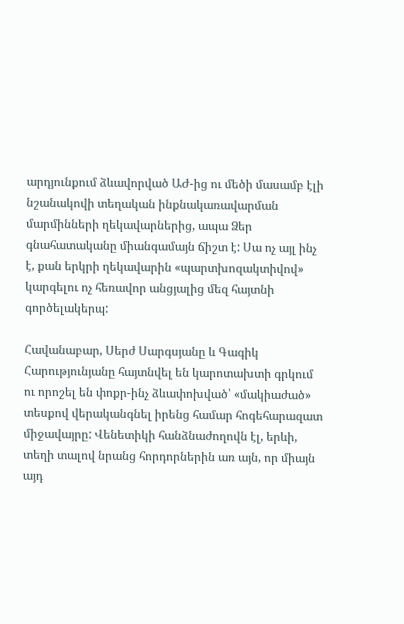արդյունքում ձևավորված ԱԺ-ից ու մեծի մասամբ էլի նշանակովի տեղական ինքնակառավարման մարմինների ղեկավարներից, ապա Ձեր գնահատականը միանգամայն ճիշտ է: Սա ոչ այլ ինչ է, քան երկրի ղեկավարին «պարտխոզակտիվով» կարգելու ոչ հեռավոր անցյալից մեզ հայտնի գործելակերպ:

Հավանաբար, Սերժ Սարգսյանը և Գագիկ Հարությունյանը հայտնվել են կարոտախտի գրկում ու որոշել են փոքր-ինչ ձևափոխված՝ «մակիաժած» տեսքով վերականգնել իրենց համար հոգեհարազատ միջավայրը: Վենետիկի հանձնաժողովն էլ, երևի, տեղի տալով նրանց հորդորներին առ այն, որ միայն այդ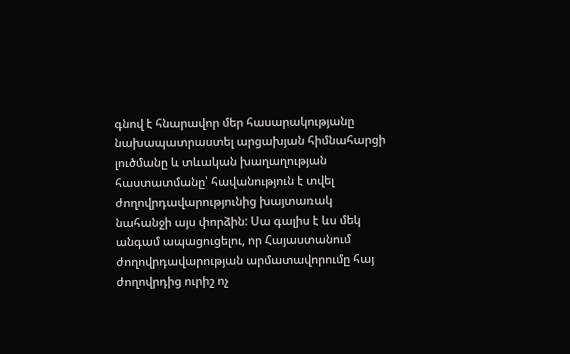գնով է հնարավոր մեր հասարակությանը նախապատրաստել արցախյան հիմնահարցի լուծմանը և տևական խաղաղության հաստատմանը՝ հավանություն է տվել ժողովրդավարությունից խայտառակ նահանջի այս փորձին: Սա գալիս է ևս մեկ անգամ ապացուցելու, որ Հայաստանում ժողովրդավարության արմատավորումը հայ ժողովրդից ուրիշ ոչ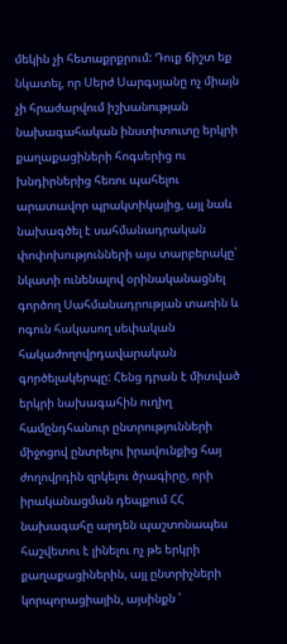մեկին չի հետաքրքրում: Դուք ճիշտ եք նկատել, որ Սերժ Սարգսյանը ոչ միայն չի հրաժարվում իշխանության նախագահական ինստիտուտը երկրի քաղաքացիների հոգսերից ու խնդիրներից հեռու պահելու արատավոր պրակտիկայից, այլ նաև նախագծել է սահմանադրական փոփոխությունների այս տարբերակը՝ նկատի ունենալով օրինականացնել գործող Սահմանադրության տառին և ոգուն հակասող սեփական հակաժողովրդավարական գործելակերպը: Հենց դրան է միտված երկրի նախագահին ուղիղ համընդհանուր ընտրությունների միջոցով ընտրելու իրավունքից հայ ժողովրդին զրկելու ծրագիրը, որի իրականացման դեպքում ՀՀ նախագահը արդեն պաշտոնապես հաշվետու է լինելու ոչ թե երկրի քաղաքացիներին, այլ ընտրիչների կորպորացիային, այսինքն ՝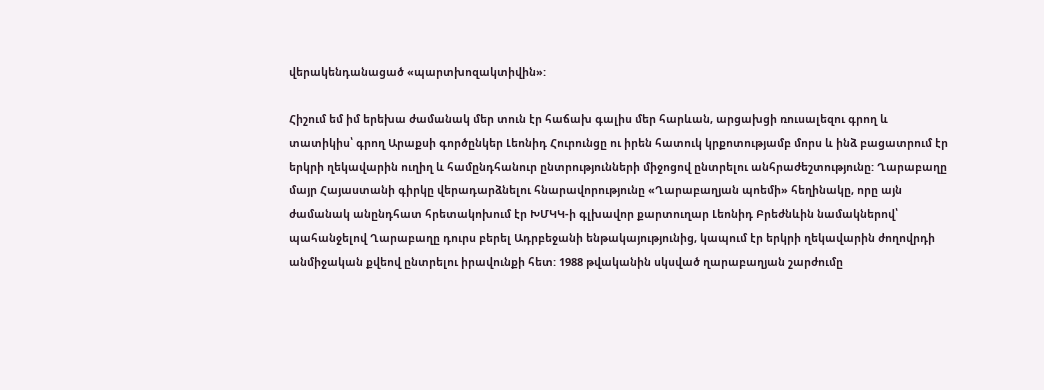վերակենդանացած «պարտխոզակտիվին»:

Հիշում եմ իմ երեխա ժամանակ մեր տուն էր հաճախ գալիս մեր հարևան, արցախցի ռուսալեզու գրող և տատիկիս՝ գրող Արաքսի գործընկեր Լեոնիդ Հուրունցը ու իրեն հատուկ կրքոտությամբ մորս և ինձ բացատրում էր երկրի ղեկավարին ուղիղ և համընդհանուր ընտրությունների միջոցով ընտրելու անհրաժեշտությունը: Ղարաբաղը մայր Հայաստանի գիրկը վերադարձնելու հնարավորությունը «Ղարաբաղյան պոեմի» հեղինակը, որը այն ժամանակ անընդհատ հրետակոխում էր ԽՄԿԿ-ի գլխավոր քարտուղար Լեոնիդ Բրեժնևին նամակներով՝ պահանջելով Ղարաբաղը դուրս բերել Ադրբեջանի ենթակայությունից, կապում էր երկրի ղեկավարին ժողովրդի անմիջական քվեով ընտրելու իրավունքի հետ: 1988 թվականին սկսված ղարաբաղյան շարժումը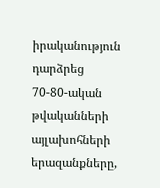իրականություն դարձրեց 70-80-ական թվականների այլախոհների երազանքները,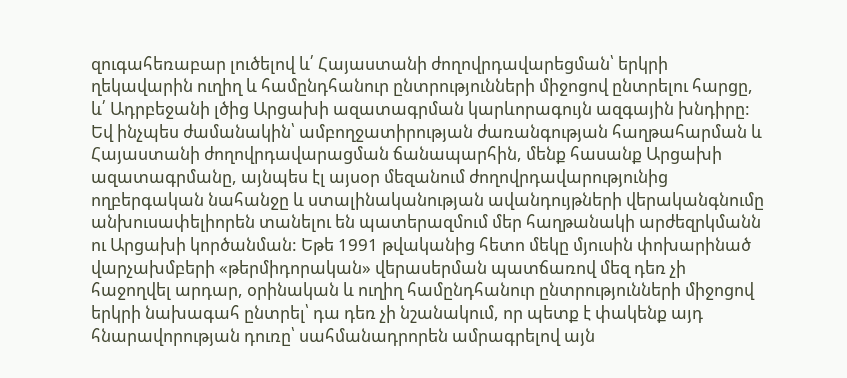զուգահեռաբար լուծելով և՛ Հայաստանի ժողովրդավարեցման՝ երկրի ղեկավարին ուղիղ և համընդհանուր ընտրությունների միջոցով ընտրելու հարցը, և՛ Ադրբեջանի լծից Արցախի ազատագրման կարևորագույն ազգային խնդիրը: Եվ ինչպես ժամանակին՝ ամբողջատիրության ժառանգության հաղթահարման և Հայաստանի ժողովրդավարացման ճանապարհին, մենք հասանք Արցախի ազատագրմանը, այնպես էլ այսօր մեզանում ժողովրդավարությունից ողբերգական նահանջը և ստալինականության ավանդույթների վերականգնումը անխուսափելիորեն տանելու են պատերազմում մեր հաղթանակի արժեզրկմանն ու Արցախի կործանման: Եթե 1991 թվականից հետո մեկը մյուսին փոխարինած վարչախմբերի «թերմիդորական» վերասերման պատճառով մեզ դեռ չի հաջողվել արդար, օրինական և ուղիղ համընդհանուր ընտրությունների միջոցով երկրի նախագահ ընտրել՝ դա դեռ չի նշանակում, որ պետք է փակենք այդ հնարավորության դուռը՝ սահմանադրորեն ամրագրելով այն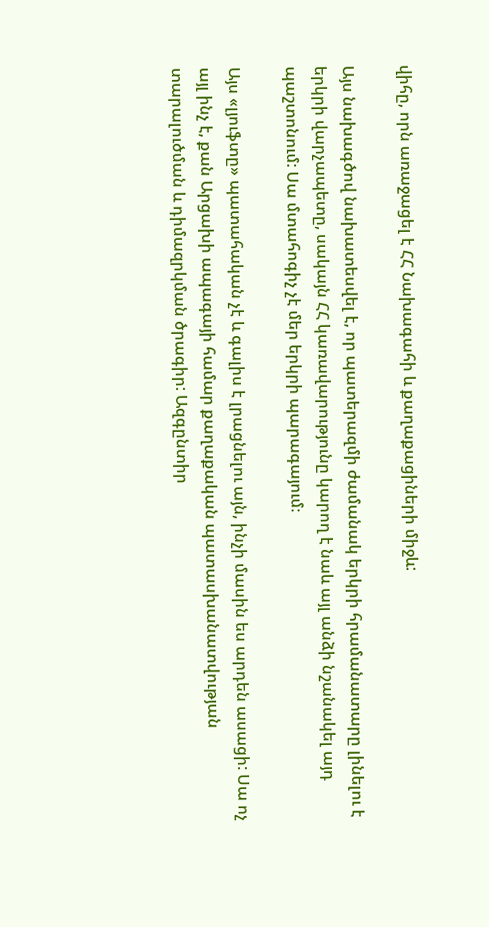վիհը, որն առաջացել է ՀՀ Նախագահի և քաղաքացիների միջև:

Այս նախագծով նախատեսվել է, որ պատերազմի ժամանակ երկրի հրամանատարը լինելու է երկրի վարչապետը, սակայն ՀՀ կառավարությունը կարող է նաև այլ անձի նշանակել այդ պաշտոնում: Սա մտահոգիչ չէ մեր երկրի պարագայում։

Այս «լյուֆտը» պատահական չէ և գալիս է լրացնելու այն, ինչի մասին ես արդեն ասացի: Սա ոչ այլ ինչ է, քան Արցախի ապագայի համար քաղաքական պատասխանատվության տարալուծման և դիմազրկման ծրագիր: Ազգընտիր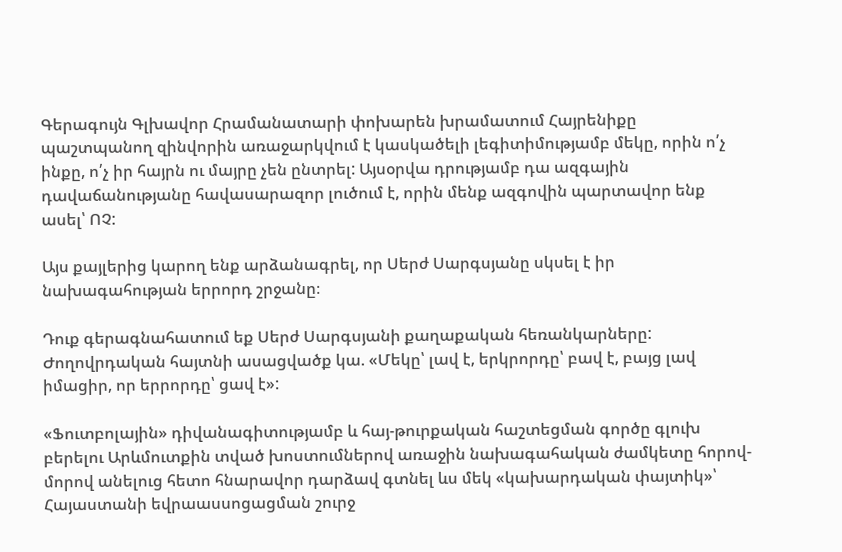Գերագույն Գլխավոր Հրամանատարի փոխարեն խրամատում Հայրենիքը պաշտպանող զինվորին առաջարկվում է կասկածելի լեգիտիմությամբ մեկը, որին ո՛չ ինքը, ո՛չ իր հայրն ու մայրը չեն ընտրել: Այսօրվա դրությամբ դա ազգային դավաճանությանը հավասարազոր լուծում է, որին մենք ազգովին պարտավոր ենք ասել՝ ՈՉ:

Այս քայլերից կարող ենք արձանագրել, որ Սերժ Սարգսյանը սկսել է իր նախագահության երրորդ շրջանը։

Դուք գերագնահատում եք Սերժ Սարգսյանի քաղաքական հեռանկարները: Ժողովրդական հայտնի ասացվածք կա. «Մեկը՝ լավ է, երկրորդը՝ բավ է, բայց լավ իմացիր, որ երրորդը՝ ցավ է»:

«Ֆուտբոլային» դիվանագիտությամբ և հայ-թուրքական հաշտեցման գործը գլուխ բերելու Արևմուտքին տված խոստումներով առաջին նախագահական ժամկետը հորով-մորով անելուց հետո հնարավոր դարձավ գտնել ևս մեկ «կախարդական փայտիկ»՝ Հայաստանի եվրաասսոցացման շուրջ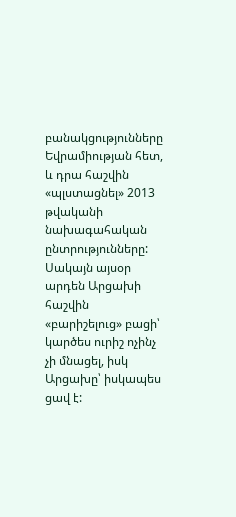բանակցությունները Եվրամիության հետ, և դրա հաշվին «պլստացնել» 2013 թվականի նախագահական ընտրությունները: Սակայն այսօր արդեն Արցախի հաշվին «բարիշելուց» բացի՝ կարծես ուրիշ ոչինչ չի մնացել, իսկ Արցախը՝ իսկապես ցավ է: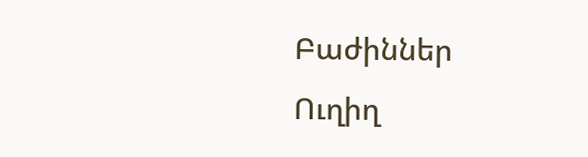Բաժիններ
Ուղիղ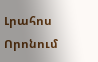Լրահոս
Որոնում